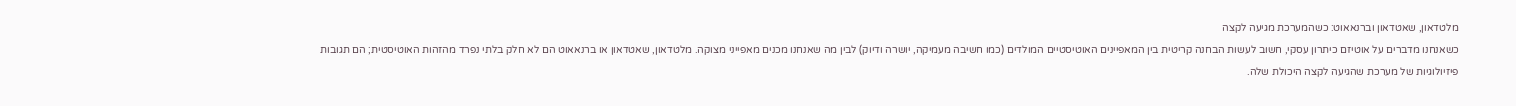מלטדאון, שאטדאון וברנאאוט: כשהמערכת מגיעה לקצה
כשאנחנו מדברים על אוטיזם כיתרון עסקי, חשוב לעשות הבחנה קריטית בין המאפיינים האוטיסטיים המולדים (כמו חשיבה מעמיקה, יושרה ודיוק) לבין מה שאנחנו מכנים מאפייני מצוקה. מלטדאון, שאטדאון או ברנאאוט הם לא חלק בלתי נפרד מהזהות האוטיסטית; הם תגובות פיזיולוגיות של מערכת שהגיעה לקצה היכולת שלה.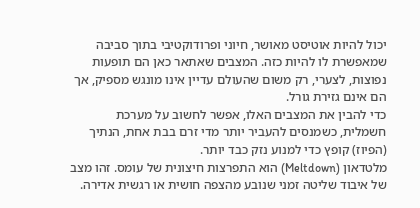יכול להיות אוטיסט מאושר, חיוני ופרודוקטיבי בתוך סביבה שמאפשרת לו להיות כזה. המצבים שאתאר כאן הם תופעות נפוצות, לצערי, רק משום שהעולם עדיין אינו מונגש מספיק, אך הם אינם גזירת גורל.
כדי להבין את המצבים האלו, אפשר לחשוב על מערכת חשמלית, כשמנסים להעביר יותר מדי זרם בבת אחת, הנתיך (הפיוז) קופץ כדי למנוע נזק כבד יותר.
מלטדאון (Meltdown) הוא התפרצות חיצונית של עומס. זהו מצב של איבוד שליטה זמני שנובע מהצפה חושית או רגשית אדירה.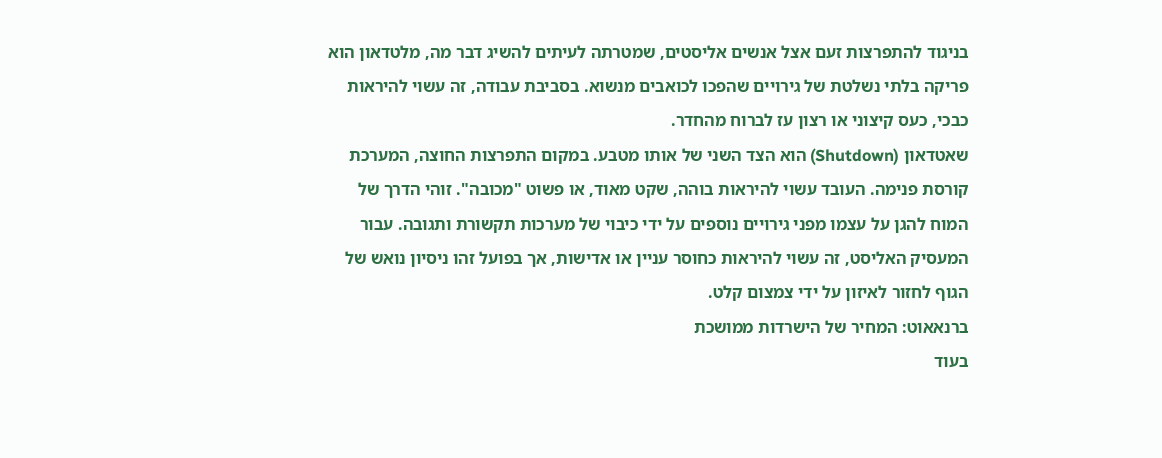בניגוד להתפרצות זעם אצל אנשים אליסטים, שמטרתה לעיתים להשיג דבר מה, מלטדאון הוא פריקה בלתי נשלטת של גירויים שהפכו לכואבים מנשוא. בסביבת עבודה, זה עשוי להיראות כבכי, כעס קיצוני או רצון עז לברוח מהחדר.
שאטדאון (Shutdown) הוא הצד השני של אותו מטבע. במקום התפרצות החוצה, המערכת קורסת פנימה. העובד עשוי להיראות בוהה, שקט מאוד, או פשוט "מכובה". זוהי הדרך של המוח להגן על עצמו מפני גירויים נוספים על ידי כיבוי של מערכות תקשורת ותגובה. עבור המעסיק האליסט, זה עשוי להיראות כחוסר עניין או אדישות, אך בפועל זהו ניסיון נואש של הגוף לחזור לאיזון על ידי צמצום קלט.
ברנאאוט: המחיר של הישרדות ממושכת
בעוד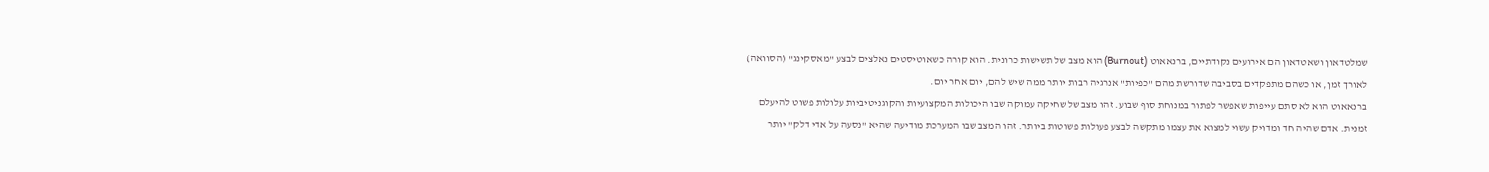שמלטדאון ושאטדאון הם אירועים נקודתיים, ברנאאוט (Burnout) הוא מצב של תשישות כרונית. הוא קורה כשאוטיסטים נאלצים לבצע "מאסקינג" (הסוואה) לאורך זמן, או כשהם מתפקדים בסביבה שדורשת מהם "כפיות" אנרגיה רבות יותר ממה שיש להם, יום אחר יום.
ברנאאוט הוא לא סתם עייפות שאפשר לפתור במנוחת סוף שבוע. זהו מצב של שחיקה עמוקה שבו היכולות המקצועיות והקוגניטיביות עלולות פשוט להיעלם זמנית. אדם שהיה חד ומדויק עשוי למצוא את עצמו מתקשה לבצע פעולות פשוטות ביותר. זהו המצב שבו המערכת מודיעה שהיא "נסעה על אדי דלק" יותר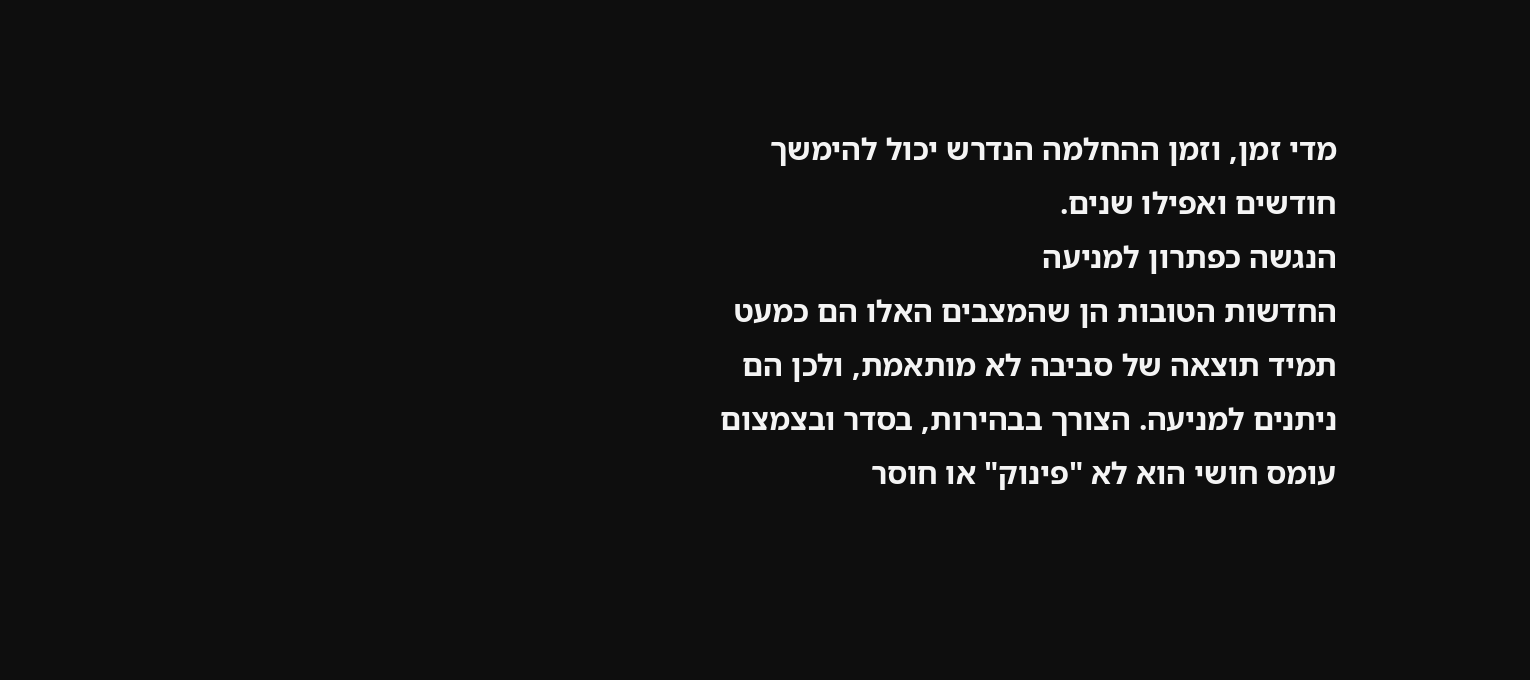מדי זמן, וזמן ההחלמה הנדרש יכול להימשך חודשים ואפילו שנים.
הנגשה כפתרון למניעה
החדשות הטובות הן שהמצבים האלו הם כמעט תמיד תוצאה של סביבה לא מותאמת, ולכן הם ניתנים למניעה. הצורך בבהירות, בסדר ובצמצום עומס חושי הוא לא "פינוק" או חוסר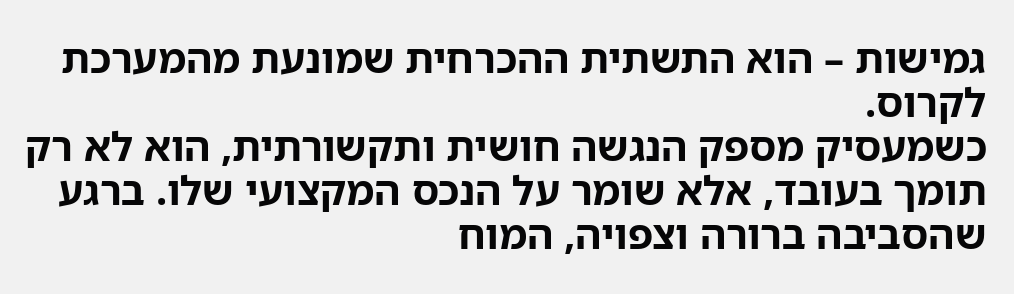גמישות – הוא התשתית ההכרחית שמונעת מהמערכת לקרוס.
כשמעסיק מספק הנגשה חושית ותקשורתית, הוא לא רק תומך בעובד, אלא שומר על הנכס המקצועי שלו. ברגע שהסביבה ברורה וצפויה, המוח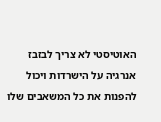האוטיסטי לא צריך לבזבז אנרגיה על הישרדות ויכול להפנות את כל המשאבים שלו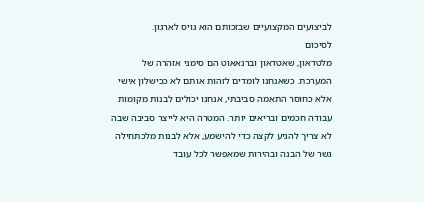לביצועים המקצועיים שבזכותם הוא גויס לארגון.
לסיכום
מלטדאון, שאטדאון וברנאאוט הם סימני אזהרה של המערכת. כשאנחנו לומדים לזהות אותם לא ככישלון אישי אלא כחוסר התאמה סביבתי, אנחנו יכולים לבנות מקומות עבודה חכמים ובריאים יותר. המטרה היא לייצר סביבה שבה לא צריך להגיע לקצה כדי להישמע, אלא לבנות מלכתחילה גשר של הבנה ובהירות שמאפשר לכל עובד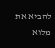להביא את מלוא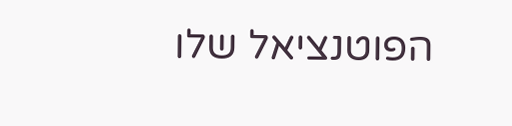הפוטנציאל שלו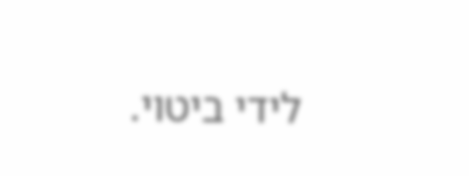לידי ביטוי.